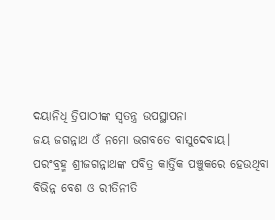ଦୟାନିଧି ତ୍ରିପାଠୀଙ୍କ ସ୍ଵତନ୍ତ୍ର ଉପସ୍ଥାପନା
ଜୟ ଜଗନ୍ନାଥ ଓଁ ନମୋ ଭଗବତେ ବାସୁଦେବାୟ।
ପରଂବ୍ରହ୍ମ ଶ୍ରୀଜଗନ୍ନାଥଙ୍କ ପବିତ୍ର କାର୍ତ୍ତିକ ପଞ୍ଚୁକରେ ହେଉଥିବା ବିଭିନ୍ନ ବେଶ ଓ ରୀତିନୀତି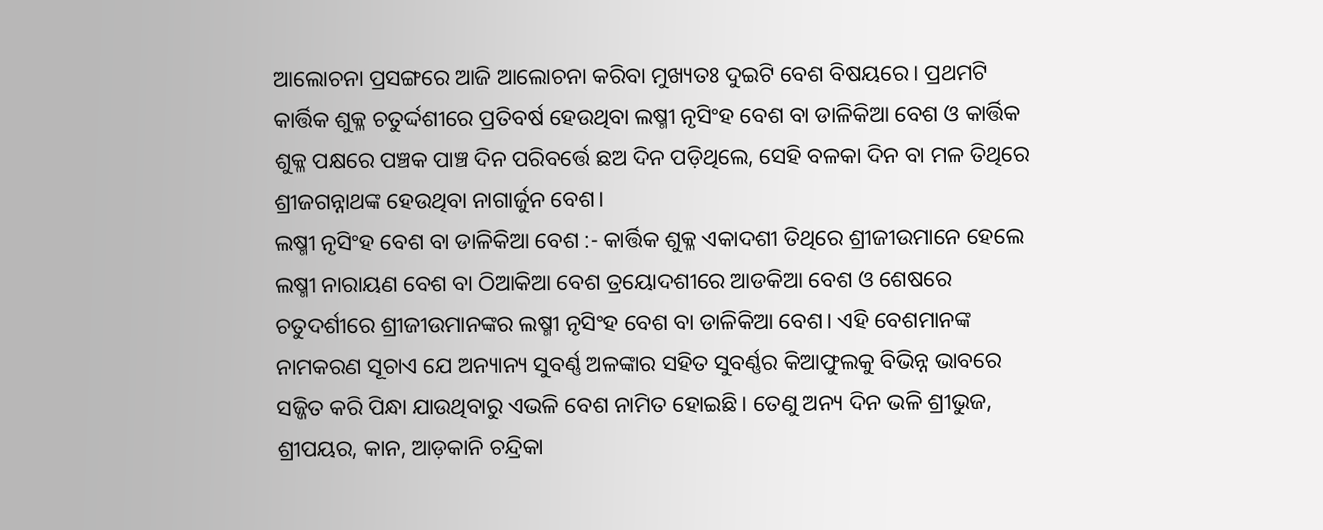ଆଲୋଚନା ପ୍ରସଙ୍ଗରେ ଆଜି ଆଲୋଚନା କରିବା ମୁଖ୍ୟତଃ ଦୁଇଟି ବେଶ ବିଷୟରେ। ପ୍ରଥମଟି କାର୍ତ୍ତିକ ଶୁକ୍ଳ ଚତୁର୍ଦ୍ଦଶୀରେ ପ୍ରତିବର୍ଷ ହେଉଥିବା ଲଷ୍ମୀ ନୃସିଂହ ବେଶ ବା ଡାଳିକିଆ ବେଶ ଓ କାର୍ତ୍ତିକ ଶୁକ୍ଳ ପକ୍ଷରେ ପଞ୍ଚକ ପାଞ୍ଚ ଦିନ ପରିବର୍ତ୍ତେ ଛଅ ଦିନ ପଡ଼ିଥିଲେ, ସେହି ବଳକା ଦିନ ବା ମଳ ତିଥିରେ ଶ୍ରୀଜଗନ୍ନାଥଙ୍କ ହେଉଥିବା ନାଗାର୍ଜୁନ ବେଶ।
ଲଷ୍ମୀ ନୃସିଂହ ବେଶ ବା ଡାଳିକିଆ ବେଶ :- କାର୍ତ୍ତିକ ଶୁକ୍ଳ ଏକାଦଶୀ ତିଥିରେ ଶ୍ରୀଜୀଉମାନେ ହେଲେ ଲଷ୍ମୀ ନାରାୟଣ ବେଶ ବା ଠିଆକିଆ ବେଶ ତ୍ରୟୋଦଶୀରେ ଆଡକିଆ ବେଶ ଓ ଶେଷରେ ଚତୁଦର୍ଶୀରେ ଶ୍ରୀଜୀଉମାନଙ୍କର ଲଷ୍ମୀ ନୃସିଂହ ବେଶ ବା ଡାଳିକିଆ ବେଶ। ଏହି ବେଶମାନଙ୍କ ନାମକରଣ ସୂଚାଏ ଯେ ଅନ୍ୟାନ୍ୟ ସୁବର୍ଣ୍ଣ ଅଳଙ୍କାର ସହିତ ସୁବର୍ଣ୍ଣର କିଆଫୁଲକୁ ବିଭିନ୍ନ ଭାବରେ ସଜ୍ଜିତ କରି ପିନ୍ଧା ଯାଉଥିବାରୁ ଏଭଳି ବେଶ ନାମିତ ହୋଇଛି। ତେଣୁ ଅନ୍ୟ ଦିନ ଭଳି ଶ୍ରୀଭୁଜ, ଶ୍ରୀପୟର, କାନ, ଆଡ଼କାନି ଚନ୍ଦ୍ରିକା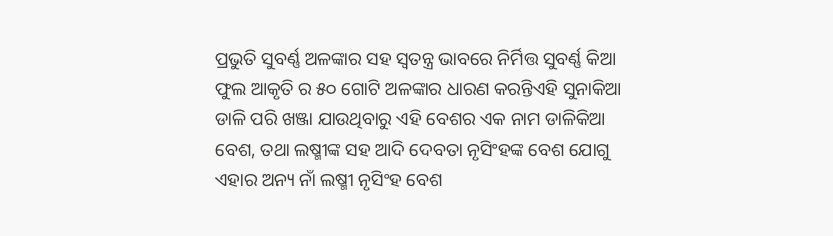ପ୍ରଭୁତି ସୁବର୍ଣ୍ଣ ଅଳଙ୍କାର ସହ ସ୍ୱତନ୍ତ୍ର ଭାବରେ ନିର୍ମିତ୍ତ ସୁବର୍ଣ୍ଣ କିଆ ଫୁଲ ଆକୃତି ର ୫୦ ଗୋଟି ଅଳଙ୍କାର ଧାରଣ କରନ୍ତିଏହି ସୁନାକିଆ ଡାଳି ପରି ଖଞ୍ଜା ଯାଉଥିବାରୁ ଏହି ବେଶର ଏକ ନାମ ଡାଳିକିଆ ବେଶ, ତଥା ଲଷ୍ମୀଙ୍କ ସହ ଆଦି ଦେବତା ନୃସିଂହଙ୍କ ବେଶ ଯୋଗୁ ଏହାର ଅନ୍ୟ ନାଁ ଲଷ୍ମୀ ନୃସିଂହ ବେଶ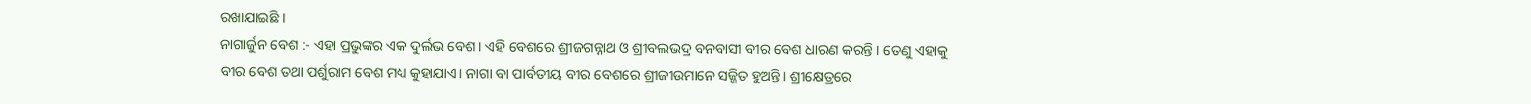ରଖାଯାଇଛି ।
ନାଗାର୍ଜୁନ ବେଶ :- ଏହା ପ୍ରଭୁଙ୍କର ଏକ ଦୁର୍ଲଭ ବେଶ। ଏହି ବେଶରେ ଶ୍ରୀଜଗନ୍ନାଥ ଓ ଶ୍ରୀବଲଭଦ୍ର ବନବାସୀ ବୀର ବେଶ ଧାରଣ କରନ୍ତି । ତେଣୁ ଏହାକୁ ବୀର ବେଶ ତଥା ପର୍ଶୁରାମ ବେଶ ମଧ୍ୟ କୁହାଯାଏ। ନାଗା ବା ପାର୍ବତୀୟ ବୀର ବେଶରେ ଶ୍ରୀଜୀଉମାନେ ସଜ୍ଜିତ ହୁଅନ୍ତି। ଶ୍ରୀକ୍ଷେତ୍ରରେ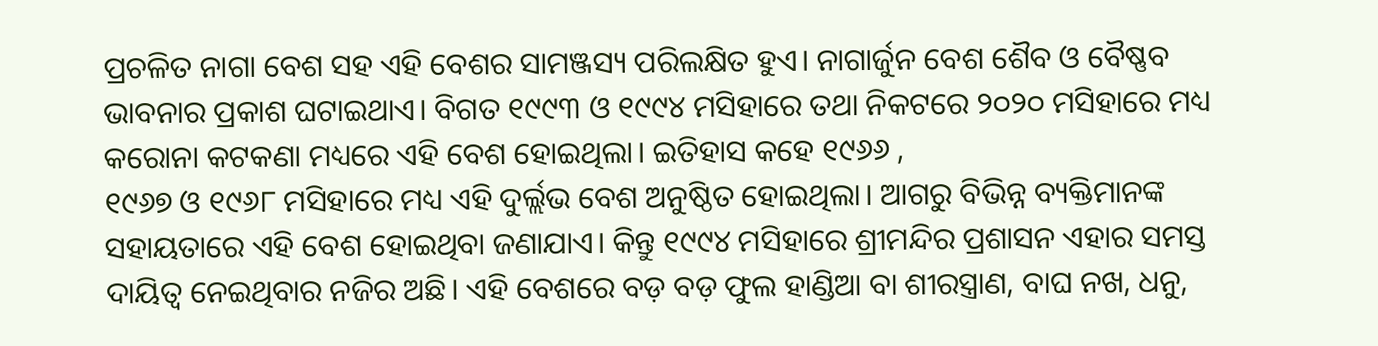ପ୍ରଚଳିତ ନାଗା ବେଶ ସହ ଏହି ବେଶର ସାମଞ୍ଜସ୍ୟ ପରିଲକ୍ଷିତ ହୁଏ। ନାଗାର୍ଜୁନ ବେଶ ଶୈବ ଓ ବୈଷ୍ଣବ ଭାବନାର ପ୍ରକାଶ ଘଟାଇଥାଏ। ବିଗତ ୧୯୯୩ ଓ ୧୯୯୪ ମସିହାରେ ତଥା ନିକଟରେ ୨୦୨୦ ମସିହାରେ ମଧ୍ୟ କରୋନା କଟକଣା ମଧ୍ୟରେ ଏହି ବେଶ ହୋଇଥିଲା। ଇତିହାସ କହେ ୧୯୬୬ ,
୧୯୬୭ ଓ ୧୯୬୮ ମସିହାରେ ମଧ୍ୟ ଏହି ଦୁର୍ଲ୍ଲଭ ବେଶ ଅନୁଷ୍ଠିତ ହୋଇଥିଲା। ଆଗରୁ ବିଭିନ୍ନ ବ୍ୟକ୍ତିମାନଙ୍କ ସହାୟତାରେ ଏହି ବେଶ ହୋଇଥିବା ଜଣାଯାଏ। କିନ୍ତୁ ୧୯୯୪ ମସିହାରେ ଶ୍ରୀମନ୍ଦିର ପ୍ରଶାସନ ଏହାର ସମସ୍ତ ଦାୟିତ୍ୱ ନେଇଥିବାର ନଜିର ଅଛି। ଏହି ବେଶରେ ବଡ଼ ବଡ଼ ଫୁଲ ହାଣ୍ଡିଆ ବା ଶୀରସ୍ତ୍ରାଣ, ବାଘ ନଖ, ଧନୁ,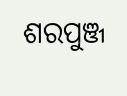ଶରପୁଞ୍ଜ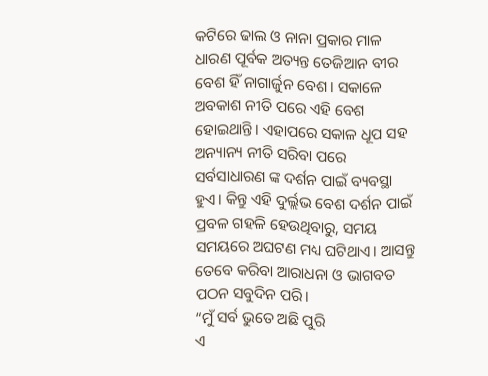କଟିରେ ଢାଲ ଓ ନାନା ପ୍ରକାର ମାଳ ଧାରଣ ପୂର୍ବକ ଅତ୍ୟନ୍ତ ତେଜିଆନ ବୀର ବେଶ ହିଁ ନାଗାର୍ଜୁନ ବେଶ। ସକାଳେ ଅବକାଶ ନୀତି ପରେ ଏହି ବେଶ ହୋଇଥାନ୍ତି। ଏହାପରେ ସକାଳ ଧୂପ ସହ ଅନ୍ୟାନ୍ୟ ନୀତି ସରିବା ପରେ ସର୍ବସାଧାରଣ ଙ୍କ ଦର୍ଶନ ପାଇଁ ବ୍ୟବସ୍ଥା ହୁଏ। କିନ୍ତୁ ଏହି ଦୁର୍ଲ୍ଲଭ ବେଶ ଦର୍ଶନ ପାଇଁ ପ୍ରବଳ ଗହଳି ହେଉଥିବାରୁ, ସମୟ ସମୟରେ ଅଘଟଣ ମଧ୍ୟ ଘଟିଥାଏ। ଆସନ୍ତୁ ତେବେ କରିବା ଆରାଧନା ଓ ଭାଗବତ ପଠନ ସବୁଦିନ ପରି।
“ମୁଁ ସର୍ବ ଭୁତେ ଅଛି ପୁରି
ଏ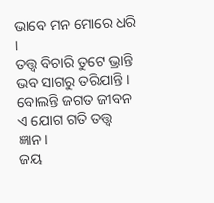ଭାବେ ମନ ମୋରେ ଧରି ।
ତତ୍ତ୍ୱ ବିଚାରି ତୁଟେ ଭ୍ରାନ୍ତି
ଭବ ସାଗରୁ ତରିଯାନ୍ତି ।
ବୋଲନ୍ତି ଜଗତ ଜୀବନ
ଏ ଯୋଗ ଗତି ତତ୍ତ୍ୱ ଜ୍ଞାନ।
ଜୟ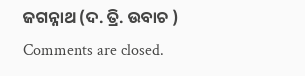ଜଗନ୍ନାଥ (ଦ. ତ୍ରି. ଉବାଚ )
Comments are closed.